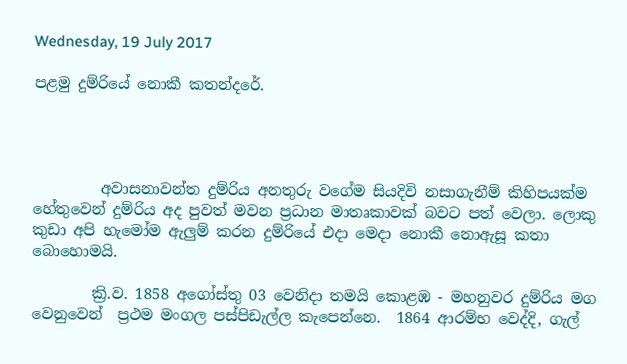Wednesday, 19 July 2017

පළමු දුම්රියේ නොකී කතන්දරේ.




         අවාසනාවන්ත දුම්රිය අනතුරු වගේම සියදිවි නසාගැනීම් කිහිපයක්ම හේතුවෙන් දුම්රිය අද පුවත් මවන ප්‍රධාන මාතෘකාවක් බවට පත් වෙලා. ලොකු කුඩා අපි හැමෝම ඇලුම් කරන දුම්රියේ එදා මෙදා නොකී නොඇසූ කතා බොහොමයි.

        ක්‍රි.ව. 1858 අගෝස්තු 03 වෙනිදා තමයි කොළඹ - මහනුවර දුම්රිය මග වෙනුවෙන්  ප්‍රථම මංගල පස්පිඩැල්ල කැපෙන්නෙ.  1864 ආරම්භ වෙද්දි, ගැල්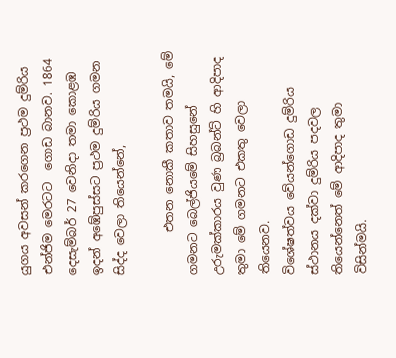යුගය අවසන් කරගෙන ප්‍රථම දුම්රිය එන්ජිම මෙරටට  ගොඩ බානව. 1864 දෙසැම්බර් 27 වෙනිදා තමා කොළඹ ඉදන් අඹේපුස්සට ප්‍රථම දුම්රිය ගමන සිද්ද වෙලා තියෙන්නේ,

       එතන නොකී කතාව තමයි, මේ ගමනට බෙල්ජියමේ සිහසුනේ උරුමක්කාරය වුණ බ්‍රබන්ට් හි ආදිපාද තුමා මේ ගමනට එකතු වෙලා තියෙනව.
විශේෂත්වය වේයන්ගොඩ දුම්රිය ස්ථානය දක්වා දුම්රිය පදවල තියෙන්නෙත් මේ ආදිපාද තුමා විසින්මයි.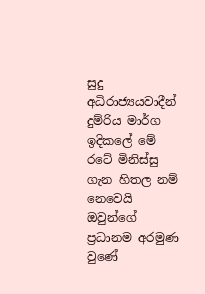සුදු අධිරාජ්‍යයවාදීන් දුම්රිය මාර්ග ඉදිකලේ මේ රටේ මිනිස්සු ගැන හිතල නම් නෙවෙයි ඔවුන්ගේ ප්‍රධානම අරමුණ වුණේ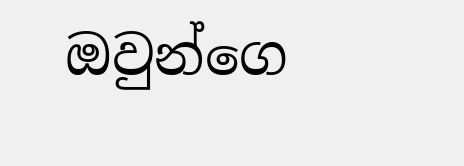ඔවුන්ගෙ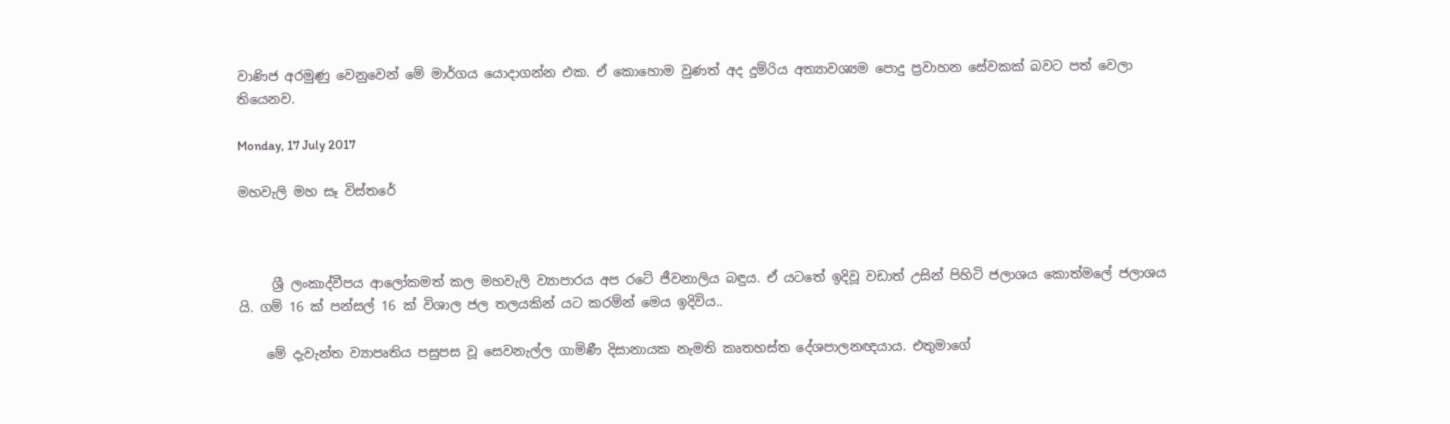වාණිජ අරමුණු වෙනුවෙන් මේ මාර්ගය යොදාගන්න එක. ඒ කොහොම වුණත් අද දුම්රිය අත්‍යාවශ්‍යම පොදු ප්‍රවාහන සේවකක් බවට පත් වෙලා තියෙනව.

Monday, 17 July 2017

මහවැලි මහ සෑ විස්තරේ



     ශ්‍රී ලංකාද්වීපය ආලෝකමත් කල මහවැලි ව්‍යාපාරය අප රටේ ජීවනාලිය බඳුය. ඒ යටතේ ඉදිවූ වඩාත් උසින් පිහිටි ජලාශය කොත්මලේ ජලාශය යි. ගම් 16 ක් පන්සල් 16 ක් විශාල ජල තලයකින් යට කරම්න් මෙය ඉදිවිය..

    මේ දැවැන්ත ව්‍යාපෘතිය පසුපස වූ සෙවනැල්ල ගාමිණී දිසානායක නැමති කෘතහස්ත දේශපාලනඥයාය. එතුමාගේ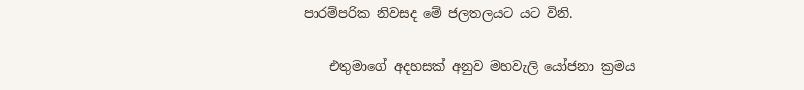පාරම්පරික නිවසද මේ ජලතලයට යට විනි.

    එතුමාගේ අදහසක් අනුව මහවැලි යෝජනා ක්‍රමය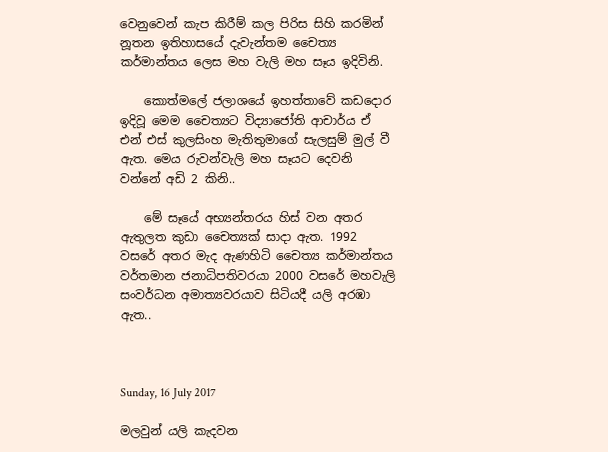වෙනුවෙන් කැප කිරීම් කල පිරිස සිහි කරමින් නූතන ඉතිහාසයේ දැවැන්තම චෛත්‍ය කර්මාන්තය ලෙස මහ වැලි මහ සෑය ඉදිවිනි.

    කොත්මලේ ජලාශයේ ඉහත්තාවේ කඩදොර ඉදිවූ මෙම චෛත්‍යට විද්‍යාජෝති ආචාර්ය ඒ එන් එස් කුලසිංහ මැතිතුමාගේ සැලසුම් මුල් වී ඇත. මෙය රුවන්වැලි මහ සෑයට දෙවනි වන්නේ අඩි 2 කිනි..

    මේ සෑයේ අභ්‍යන්තරය හිස් වන අතර ඇතුලත කුඩා චෛත්‍යක් සාදා ඇත. 1992 වසරේ අතර මැද ඇණහිටි චෛත්‍ය කර්මාන්තය වර්තමාන ජනාධිපතිවරයා 2000 වසරේ මහවැලි සංවර්ධන අමාත්‍යවරයාව සිටියදී යලි අරඹා ඇත..



Sunday, 16 July 2017

මලවුන් යලි කැදවන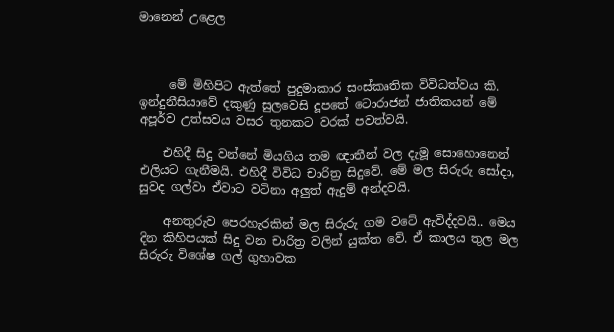මානෙන් උළෙල



     මේ මිහිපිට ඇත්තේ පුදුමාකාර සංස්කෘතික විවිධත්වය කි. ඉන්දුනීසියාවේ දකුණු සුලවෙසි දූපතේ ටොරාජන් ජාතිකයන් මේ අපූර්ව උත්සවය වසර තුනකට වරක් පවත්වයි.

    එහිදී සිදු වන්නේ මියගිය තම ඥාතීන් වල දැමූ සොහොනෙන් එලියට ගැනීමයි. එහිදී විවිධ චාරිත්‍ර සිදුවේ. මේ මල සිරුරු සෝදා, සුවද ගල්වා ඒවාට වටිනා අලුත් ඇදුම් අන්දවයි.

    අනතුරුව පෙරහැරකින් මල සිරුරු ගම වටේ ඇවිද්දවයි.. මෙය දින කිහිපයක් සිදු වන චාරිත්‍ර වලින් යුක්ත වේ. ඒ කාලය තුල මල සිරුරු විශේෂ ගල් ගුහාවක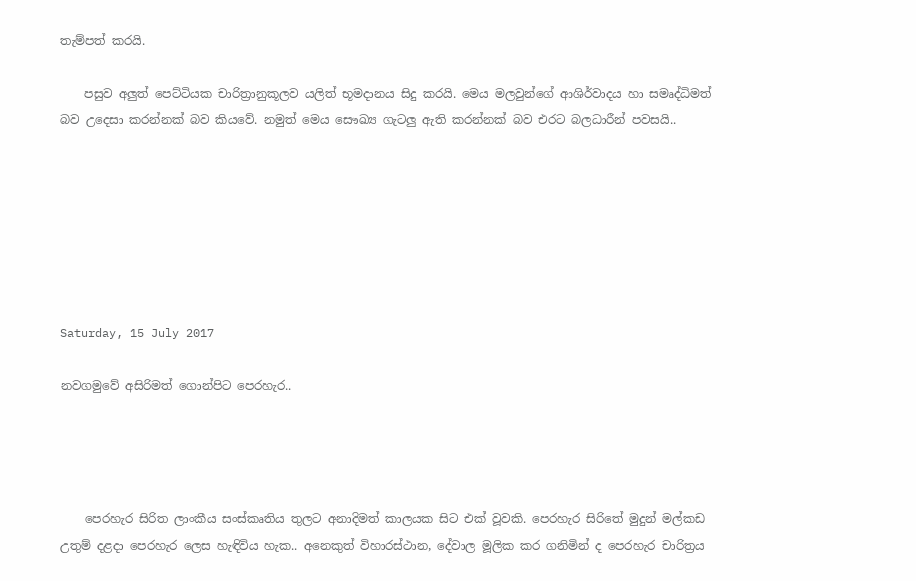තැම්පත් කරයි.

    පසුව අලුත් පෙට්ටියක චාරිත්‍රානුකූලව යලිත් භූමදානය සිදු කරයි. මෙය මලවුන්ගේ ආශිර්වාදය හා සමෘද්ධිමත් බව උදෙසා කරන්නක් බව කියවේ. නමුත් මෙය සෞඛ්‍ය ගැටලු ඇති කරන්නක් බව එරට බලධාරීන් පවසයි..







Saturday, 15 July 2017

නවගමුවේ අසිරිමත් ගොන්පිට පෙරහැර..




    පෙරහැර සිරිත ලාංකීය සංස්කෘතිය තුලට අනාදිමත් කාලයක සිට එක් වූවකි. පෙරහැර සිරිතේ මුදුන් මල්කඩ උතුම් දළදා පෙරහැර ලෙස හැඳිවිය හැක.. අනෙකුත් විහාරස්ථාන, දේවාල මූලික කර ගනිමින් ද පෙරහැර චාරිත්‍රය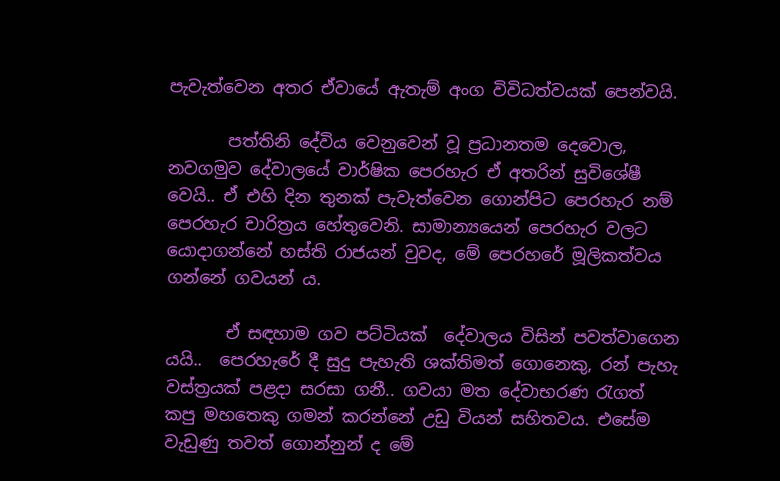පැවැත්වෙන අතර ඒවායේ ඇතැම් අංග විවිධත්වයක් පෙන්වයි.

       පත්තිනි දේවිය වෙනුවෙන් වූ ප්‍රධානතම දෙවොල, නවගමුව දේවාලයේ වාර්ෂික පෙරහැර ඒ අතරින් සුවිශේෂී වෙයි.. ඒ එහි දින තුනක් පැවැත්වෙන ගොන්පිට පෙරහැර නම් පෙරහැර චාරිත්‍රය හේතුවෙනි. සාමාන්‍යයෙන් පෙරහැර වලට යොදාගන්නේ හස්ති රාජයන් වුවද, මේ පෙරහරේ මූලිකත්වය ගන්නේ ගවයන් ය.

       ඒ සඳහාම ගව පට්ටියක්  දේවාලය විසින් පවත්වාගෙන යයි..  පෙරහැරේ දී සුදු පැහැති ශක්තිමත් ගොනෙකු, රන් පැහැ වස්ත්‍රයක් පළදා සරසා ගනී.. ගවයා මත දේවාභරණ රැගත් කපු මහතෙකු ගමන් කරන්නේ උඩු වියන් සහිතවය. එසේම වැඩුණු තවත් ගොන්නුන් ද මේ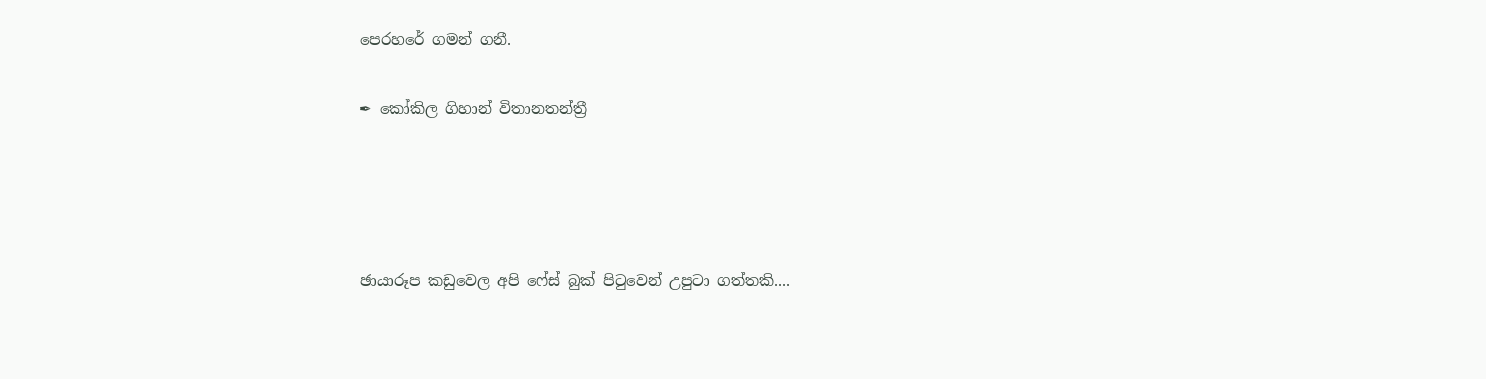පෙරහරේ ගමන් ගනී.

✒ කෝකිල ගිහාන් විතානතන්ත්‍රී




ඡායාරූප කඩුවෙල අපි ෆේස් බුක් පිටුවෙන් උපුටා ගත්තකි....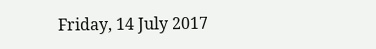Friday, 14 July 2017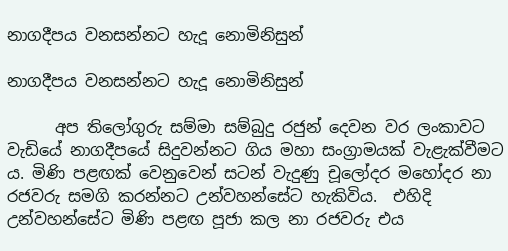නාගදීපය වනසන්නට හැදූ නොමිනිසුන්

නාගදීපය වනසන්නට හැදූ නොමිනිසුන්

      අප තිලෝගුරු සම්මා සම්බුදු රජුන් දෙවන වර ලංකාවට වැඩියේ නාගදීපයේ සිදුවන්නට ගිය මහා සංග්‍රාමයක් වැළැක්වීමට ය. මිණි පළඟක් වෙනුවෙන් සටන් වැදුණු චූලෝදර මහෝදර නා රජවරු සමගි කරන්නට උන්වහන්සේට හැකිවිය.  එහිදි උන්වහන්සේට මිණි පළඟ පූජා කල නා රජවරු එය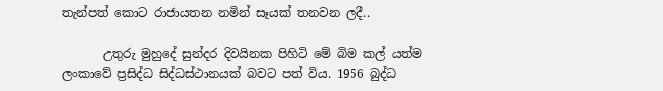තැන්පත් කොට රාජායතන නමින් සෑයක් තනවන ලදී..

       උතුරු මුහුදේ සුන්දර දිවයිනක පිහිටි මේ බිම කල් යත්ම ලංකාවේ ප්‍රසිද්ධ සිද්ධස්ථානයක් බවට පත් විය. 1956 බුද්ධ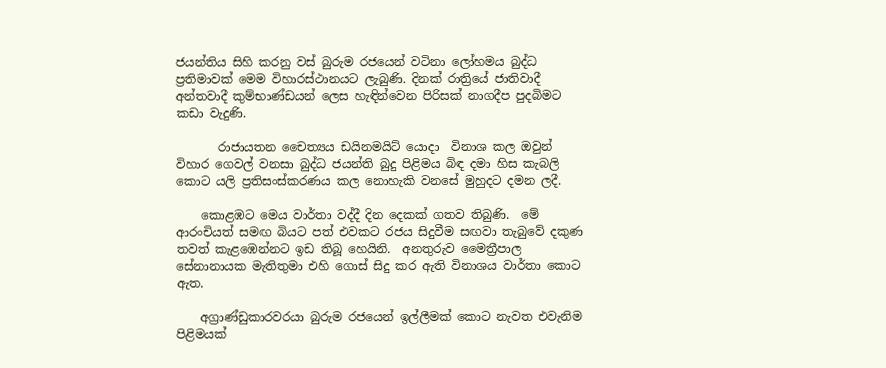ජයන්තිය සිහි කරනු වස් බුරුම රජයෙන් වටිනා ලෝහමය බුද්ධ ප්‍රතිමාවක් මෙම විහාරස්ථානයට ලැබුණි. දිනක් රාත්‍රියේ ජාතිවාදී අන්තවාදී කුම්භාණ්ඩයන් ලෙස හැඳින්වෙන පිරිසක් නාගදීප පුදබිමට කඩා වැදුණි.

       රාජායතන චෛත්‍යය ඩයිනමයිට් යොදා  විනාශ කල ඔවුන් විහාර ගෙවල් වනසා බුද්ධ ජයන්ති බුදු පිළිමය බිඳ දමා හිස කැබලි කොට යලි ප්‍රතිසංස්කරණය කල නොහැකි වනසේ මුහුදට දමන ලදී.

    කොළඹට මෙය වාර්තා වද්දී දින දෙකක් ගතව තිබුණි.  මේ ආරංචියත් සමඟ බියට පත් එවකට රජය සිදුවීම සඟවා තැබුවේ දකුණ තවත් කැළඹෙන්නට ඉඩ තිබූ හෙයිනි.  අනතුරුව මෛත්‍රීපාල සේනානායක මැතිතුමා එහි ගොස් සිදු කර ඇති විනාශය වාර්තා කොට ඇත.

    අග්‍රාණ්ඩුකාරවරයා බුරුම රජයෙන් ඉල්ලීමක් කොට නැවත එවැනිම පිළිමයක්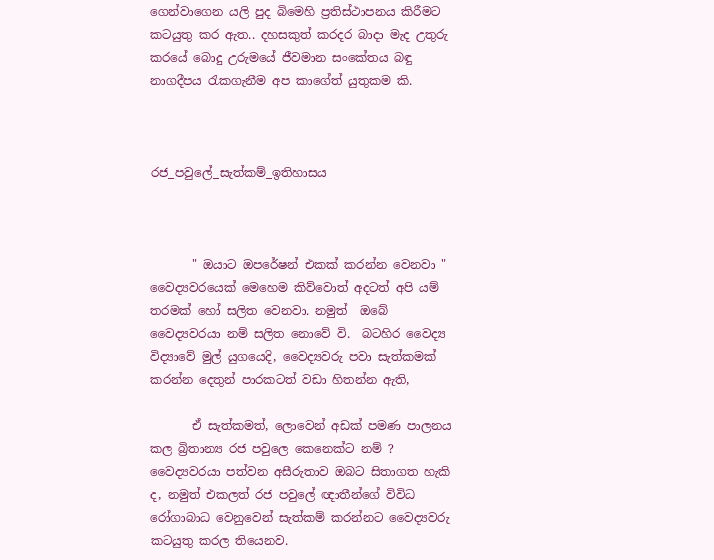ගෙන්වාගෙන යලි පුද බිමෙහි ප්‍රතිස්ථාපනය කිරීමට කටයුතු කර ඇත.. දහසකුත් කරදර බාදා මැද උතුරු කරයේ බොදු උරුමයේ ජීවමාන සංකේතය බඳු නාගදීපය රැකගැනීම අප කාගේත් යුතුකම කි.



රජ_පවුලේ_සැත්කම්_ඉතිහාසය



       " ඔයාට ඔපරේෂන් එකක් කරන්න වෙනවා " වෛද්‍යවරයෙක් මෙහෙම කිව්වොත් අදටත් අපි යම් තරමක් හෝ සලිත වෙනවා. නමුත්  ඔබේ වෛද්‍යවරයා නම් සලිත නොවේ වි.  බටහිර වෛද්‍ය විද්‍යාවේ මුල් යුගයෙදි, වෛද්‍යවරු පවා සැත්කමක් කරන්න දෙතුන් පාරකටත් වඩා හිතන්න ඇති,

       ඒ සැත්කමත්, ලොවෙන් අඩක් පමණ පාලනය කල බ්‍රිතාන්‍ය රජ පවුලෙ කෙනෙක්ට නම් ? වෛද්‍යවරයා පත්වන අසීරුතාව ඔබට සිතාගත හැකි ද, නමුත් එකලත් රජ පවුලේ ඥාතීන්ගේ විවිධ රෝගාබාධ වෙනුවෙන් සැත්කම් කරන්නට වෛද්‍යවරු කටයුතු කරල තියෙනව.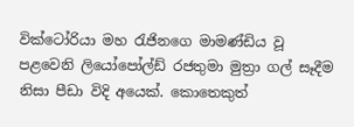වික්ටෝරියා මහ රැජිනගෙ මාමණ්ඩිය වූ පළවෙනි ලියෝපෝල්ඩ් රජතුමා මුත්‍රා ගල් සෑදීම නිසා පීඩා විදි අයෙක්. කොතෙකුත්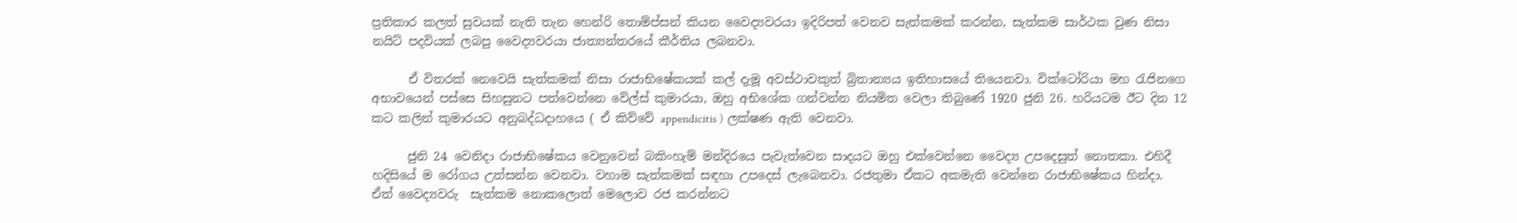ප්‍රතිකාර කලත් සුවයක් නැති තැන හෙන්රි තොම්ප්සන් කියන වෛද්‍යවරයා ඉදිරිපත් වෙනව සැත්කමක් කරන්න, සැත්කම සාර්ථක වුණ නිසා නයිට් පදවියක් ලබපු වෛද්‍යවරයා ජාත්‍යන්‍තරයේ කීර්තිය ලබනවා.

      ඒ විතරක් නෙවෙයි සැත්කමක් නිසා රාජාභිෂේකයක් කල් දැමූ අවස්ථාවකුත් බ්‍රිතාන්‍යය ඉතිහාසයේ තියෙනවා. වික්ටෝරියා මහ රැජිනගෙ අභාවයෙන් පස්සෙ සිහසුනට පත්වෙන්නෙ වේල්ස් කුමාරයා, ඔහු අභිශේක ගන්වන්න නියමිත වෙලා තිබුණේ 1920 ජුනි 26. හරියටම ඊට දින 12 කට කලින් කුමාරයට අනුබද්ධදාහයෙ ( ඒ කිව්වේ appendicitis ) ලක්ෂණ ඇති වෙනවා.

      ජුනි 24 වෙනිදා රාජාභිෂේකය වෙනුවෙන් බකිංහැම් මන්දිරයෙ පැවැත්වෙන සාදයට ඔහු එක්වෙන්නෙ වෛද්‍ය උපදෙසුත් නොතකා. එහිදී හදිසියේ ම රෝගය උත්සන්න වෙනවා. වහාම සැත්කමක් සඳහා උපදෙස් ලැබෙනවා. රජතුමා ඒකට අකමැති වෙන්නෙ රාජාභිෂේකය හින්දා. ඒත් වෛද්‍යවරු  සැත්කම නොකලොත්‍ මෙලොව රජ කරන්නට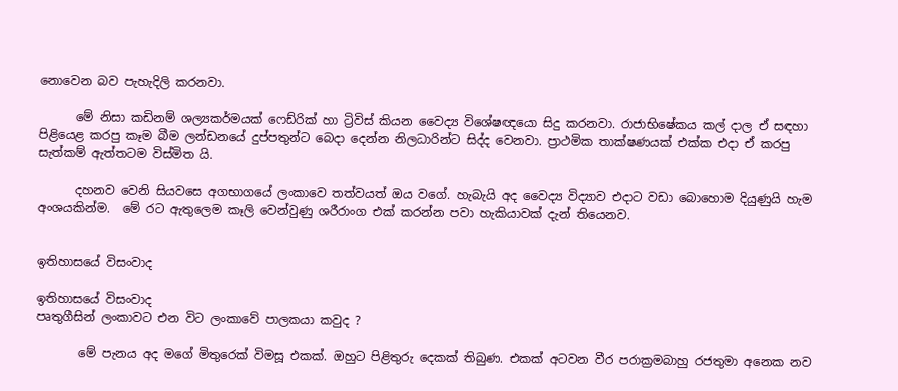නොවෙන බව පැහැදිලි කරනවා.

      මේ නිසා කඩිනම් ශල්‍යකර්මයක් ෆෙඩ්රික් හා ට්‍රිවිස් කියන වෛද්‍ය විශේෂඥයො සිදු කරනවා. රාජාභිෂේකය කල් දාල ඒ සඳහා පිළියෙළ කරපු කෑම බීම ලන්ඩනයේ දුප්පතුන්ට බෙදා දෙන්න නිලධාරින්ට සිද්ද වෙනවා. ප්‍රාථමික තාක්ෂණයක් එක්ක එදා ඒ කරපු සැත්කම් ඇත්තටම විස්මිත යි.

      දහනව වෙනි සියවසෙ අගභාගයේ ලංකාවෙ තත්වයත් ඔය වගේ. හැබැයි අද වෛද්‍ය විද්‍යාව එදාට වඩා බොහොම දියුණුයි හැම අංශයකින්ම.  මේ රට ඇතුලෙම කෑලි වෙන්වුණු ශරීරාංග එක් කරන්න පවා හැකියාවක් දැන් තියෙනව.


ඉතිහාසයේ විසංවාද

ඉතිහාසයේ විසංවාද
පෘතුගීසින් ලංකාවට එන විට ලංකාවේ පාලකයා කවුද ?

       මේ පැනය අද මගේ මිතුරෙක් විමසූ එකක්. ඔහුට පිළිතුරු දෙකක් තිබුණ. එකක් අටවන වීර පරාක්‍රමබාහු රජතුමා අනෙක නව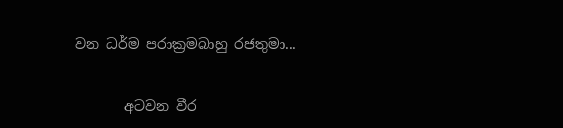වන ධර්ම පරාක්‍රමබාහු රජතුමා...

       අටවන වීර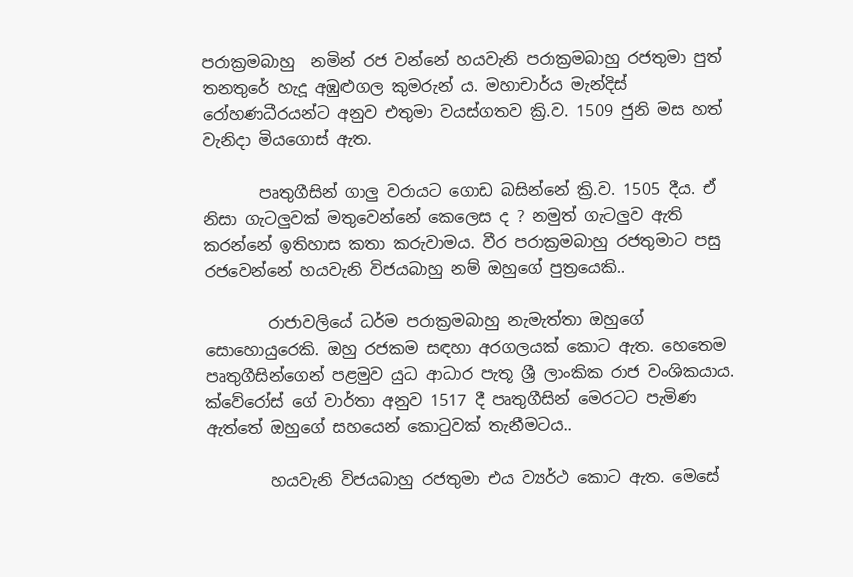පරාක්‍රමබාහු  නමින් රජ වන්නේ හයවැනි පරාක්‍රමබාහු රජතුමා පුත් තනතුරේ හැදූ අඹුළුගල කුමරුන්‍ ය. මහාචාර්ය මැන්දිස් රෝහණධීරයන්ට අනුව එතුමා වයස්ගතව ක්‍රි.ව. 1509 ජුනි මස හත් වැනිදා මියගොස් ඇත.

       පෘතුගීසින් ගාලු වරායට ගොඩ බසින්නේ ක්‍රි.ව. 1505 දීය. ඒ නිසා ගැටලුවක් මතුවෙන්නේ කෙලෙස ද ? නමුත් ගැටලුව ඇති කරන්නේ ඉතිහාස කතා කරුවාමය. වීර පරාක්‍රමබාහු රජතුමාට පසු රජවෙන්නේ හයවැනි විජයබාහු නම් ඔහුගේ පුත්‍රයෙකි..

        රාජාවලියේ ධර්ම පරාක්‍රමබාහු නැමැත්තා ඔහුගේ සොහොයුරෙකි. ඔහු රජකම සඳහා අරගලයක් කොට ඇත. හෙතෙම පෘතුගීසින්ගෙන් පළමුව යුධ ආධාර පැතූ ශ්‍රී ලාංකික රාජ වංශිකයාය. ක්වේරෝස් ගේ වාර්තා අනුව 1517 දී පෘතුගීසින් මෙරටට පැමිණ ඇත්තේ ඔහුගේ සහයෙන් කොටුවක් තැනීමටය..

        හයවැනි විජයබාහු රජතුමා එය ව්‍යර්ථ කොට ඇත. මෙසේ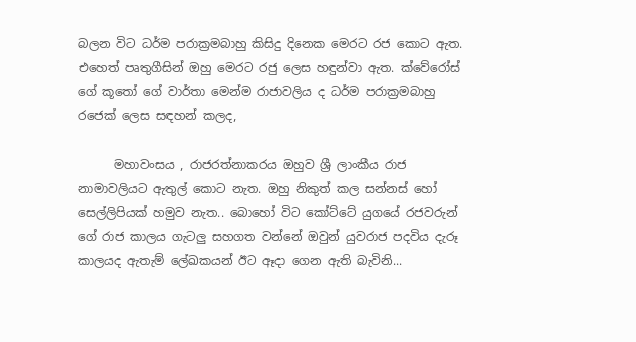බලන විට ධර්ම පරාක්‍රමබාහු කිසිදු දිනෙක මෙරට රජ කොට ඇත. එහෙත් පෘතුගීසින් ඔහු මෙරට රජු ලෙස හඳුන්වා ඇත. ක්වේරෝස් ගේ කූතෝ ගේ වාර්තා මෙන්ම රාජාවලිය ද ධර්ම පරාක්‍රමබාහු රජෙක් ලෙස සඳහන් කලද,

      මහාවංසය , රාජරත්නාකරය ඔහුව ශ්‍රී ලාංකීය රාජ නාමාවලියට ඇතුල් කොට නැත. ඔහු නිකුත් කල සන්නස් හෝ සෙල්ලිපියක් හමුව නැත.. බොහෝ විට කෝට්ටේ යුගයේ රජවරුන් ගේ රාජ කාලය ගැටලු සහගත වන්නේ ඔවුන් යුවරාජ පදවිය දැරූ කාලයද ඇතැම් ලේඛකයන් ඊට ඈදා ගෙන ඇති බැවිනි...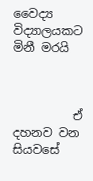වෛද්‍ය විද්‍යාලයකට මිනී මරයි



          ඒ දහනව වන සියවසේ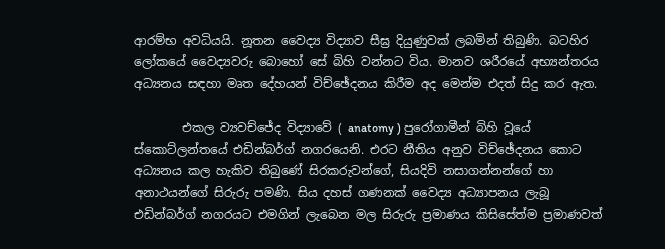ආරම්භ අවධියයි. නූතන වෛද්‍ය විද්‍යාව සීඝ්‍ර දියුණුවක් ලබමින් තිබුණි. බටහිර ලෝකයේ වෛද්‍යවරු බොහෝ සේ බිහි වන්නට විය. මානව ශරීරයේ අභ්‍යන්තරය අධ්‍යනය සඳහා මෘත දේහයන් විච්ඡේදනය කිරීම අද මෙන්ම එදත් සිදු කර ඇත.

        එකල ව්‍යවච්ජේද විද්‍යාවේ ( anatomy ) පුරෝගාමීන් බිහි වූයේ ස්කොට්ලන්තයේ එඩින්බර්ග් නගරයෙනි. එරට නීතිය අනුව විච්ඡේදනය කොට අධ්‍යනය කල හැකිව තිබුණේ සිරකරුවන්ගේ, සියදිවි නසාගන්නන්ගේ හා අනාථයන්ගේ සිරුරු පමණි. සිය දහස් ගණනක් වෛද්‍ය අධ්‍යාපනය ලැබූ එඩින්බර්ග් නගරයට එමගින් ලැබෙන මල සිරුරු ප්‍රමාණය කිසිසේත්ම ප්‍රමාණවත්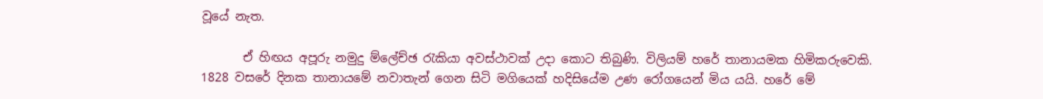වූයේ නැත.

       ඒ හිඟය අපූරු නමුදු ම්ලේච්ඡ රැකියා අවස්ථාවක් උදා කොට තිබුණි. විලියම් හරේ තානායමක හිමිකරුවෙකි. 1828 වසරේ දිනක තානායමේ නවාතැන් ගෙන සිටි මගියෙක් හදිසියේම උණ රෝගයෙන් මිය යයි. හරේ මේ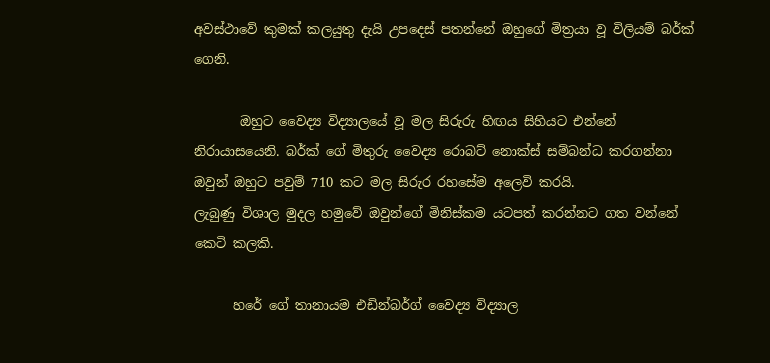අවස්ථාවේ කුමක් කලයුතු දැයි උපදෙස් පතන්නේ ඔහුගේ මිත්‍රයා වූ විලියම් බර්ක් ගෙනි.

       ඔහුට වෛද්‍ය විද්‍යාලයේ වූ මල සිරුරු හිඟය සිහියට එන්නේ නිරායාසයෙනි. බර්ක් ගේ මිතුරු වෛද්‍ය රොබට් නොක්ස් සම්බන්ධ කරගන්නා ඔවුන් ඔහුට පවුම් 710 කට මල සිරුර රහසේම අලෙවි කරයි.
ලැබුණු විශාල මුදල හමුවේ ඔවුන්ගේ මිනිස්කම යටපත් කරන්නට ගත වන්නේ කෙටි කලකි.

      හරේ ගේ තානායම එඩින්බර්ග් වෛද්‍ය විද්‍යාල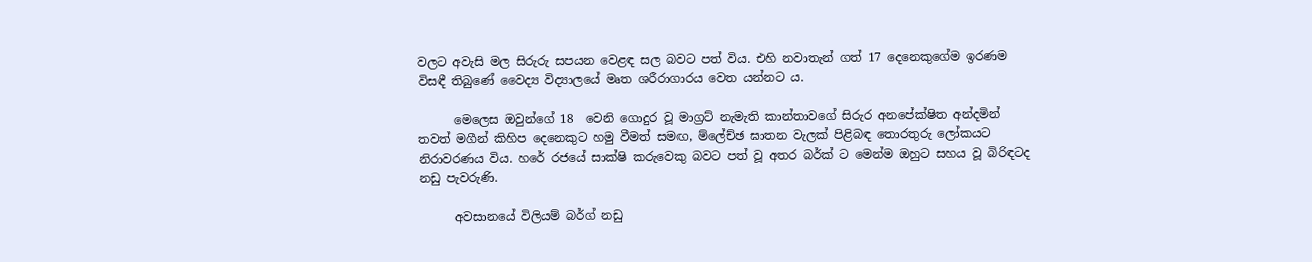වලට අවැසි මල සිරුරු සපයන වෙළඳ සල බවට පත් විය. එහි නවාතැන් ගත් 17 දෙනෙකුගේම ඉරණම විසඳී තිබුණේ වෛද්‍ය විද්‍යාලයේ මෘත ශරීරාගාරය වෙත යන්නට ය.

      මෙලෙස ඔවුන්ගේ 18  වෙනි ගොදුර වූ මාග්‍රට් නැමැති කාන්තාවගේ සිරුර අනපේක්ෂිත අන්දමින් තවත් මගීන් කිහිප දෙනෙකුට හමු වීමත් සමඟ, ම්ලේච්ඡ ඝාතන වැලක් පිළිබඳ තොරතුරු ලෝකයට නිරාවරණය විය. හරේ රජයේ සාක්ෂි කරුවෙකු බවට පත් වූ අතර බර්ක්‍ ට මෙන්ම ඔහුට සහය වූ බිරිඳටද නඩු පැවරුණි.

      අවසානයේ විලියම් බර්ග් නඩු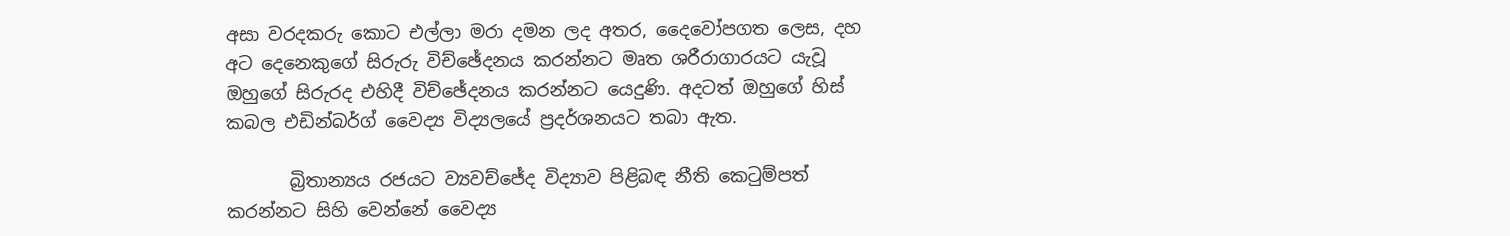අසා වරදකරු කොට එල්ලා මරා දමන ලද අතර, දෛවෝපගත ලෙස, දහ අට දෙනෙකුගේ සිරුරු විච්ඡේදනය කරන්නට මෘත ශරීරාගාරයට යැවූ ඔහුගේ සිරුරද එහිදී විච්ඡේදනය කරන්නට යෙදුණි. අදටත් ඔහුගේ හිස් කබල එඩින්බර්ග් වෛද්‍ය විද්‍යලයේ ප්‍රදර්ශනයට තබා ඇත.

       බ්‍රිතාන්‍යය රජයට ව්‍යවච්ජේද විද්‍යාව පිළිබඳ නීති කෙටුම්පත් කරන්නට සිහි වෙන්නේ වෛද්‍ය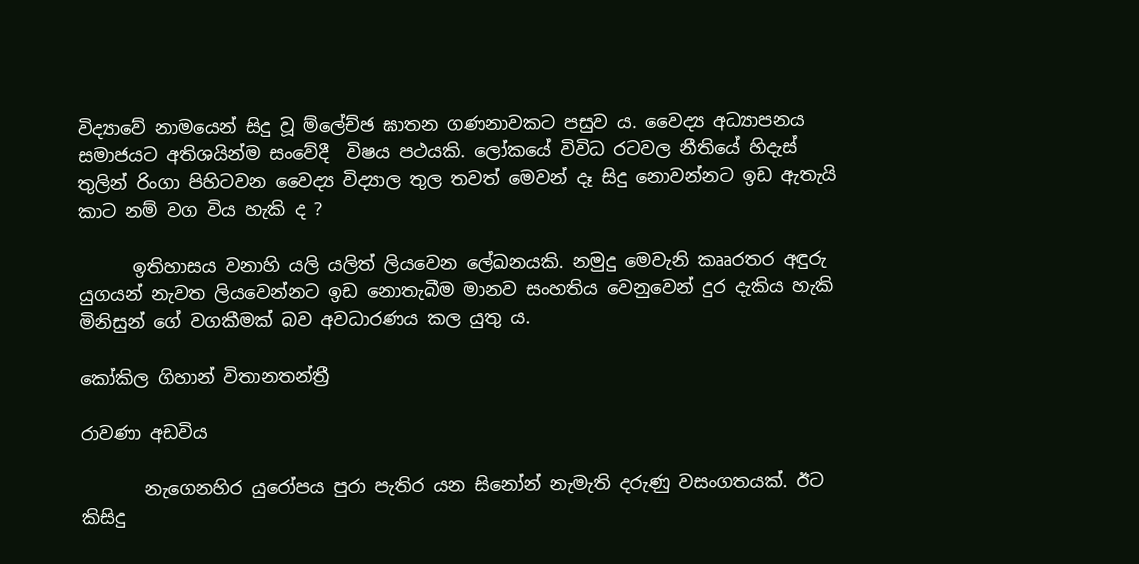විද්‍යාවේ නාමයෙන් සිදු වූ ම්ලේච්ඡ ඝාතන ගණනාවකට පසුව ය. වෛද්‍ය අධ්‍යාපනය සමාජයට අතිශයින්ම සංවේදී  විෂය පථයකි. ලෝකයේ විවිධ රටවල නීතියේ හිදැස් තුලින් රිංගා පිහිටවන වෛද්‍ය විද්‍යාල තුල තවත් මෙවන් දෑ සිදු නොවන්නට ඉඩ ඇතැයි කාට නම් වග විය හැකි ද ?

      ඉතිහාසය වනාහි යලි යලිත් ලියවෙන ලේඛනයකි. නමුදු මෙවැනි කෲරතර අඳුරු යුගයන් නැවත ලියවෙන්නට ඉඩ නොතැබීම මානව සංහතිය වෙනුවෙන් දුර දැකිය හැකි මිනිසුන් ගේ වගකීමක් බව අවධාරණය කල යුතු ය.

කෝකිල ගිහාන් විතානතන්ත්‍රී

රාවණා අඩවිය

       නැගෙනහිර යුරෝපය පුරා පැතිර යන සිනෝන් නැමැති දරුණු වසංගතයක්. ඊට කිසිදු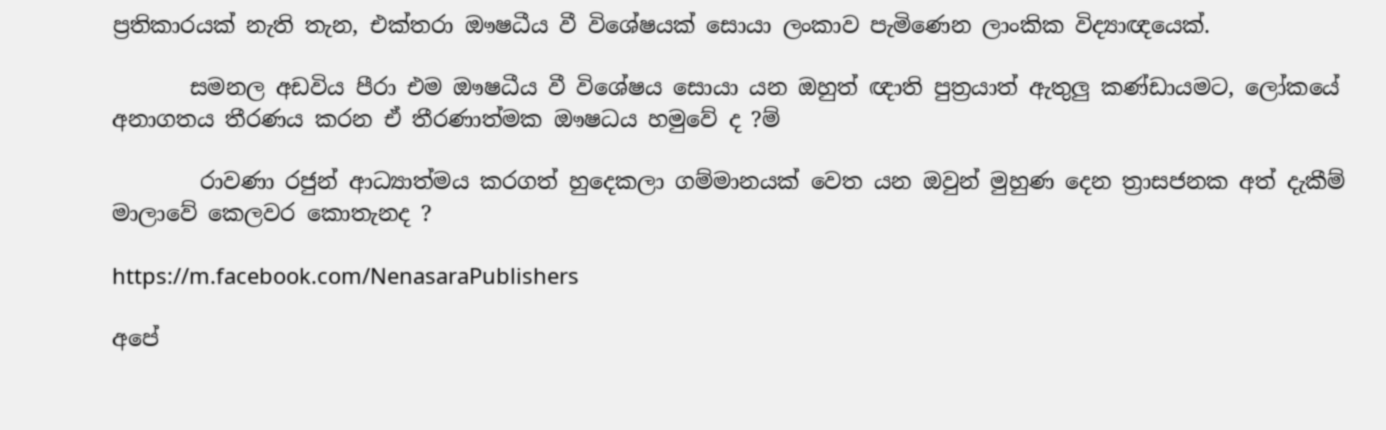ප්‍රතිකාරයක් නැති තැන, එක්තරා ඖෂධීය වී විශේෂයක් සොයා ලංකාව පැමිණෙන ලාංකික විද්‍යාඥයෙක්.

       සමනල අඩවිය පීරා එම ඖෂධීය වී විශේෂය සොයා යන ඔහුත් ඥාති පුත්‍රයාත් ඇතුලු කණ්ඩායමට, ලෝකයේ අනාගතය තීරණය කරන ඒ තීරණාත්මක ඖෂධය හමුවේ ද ?ම්

        රාවණා රජුන් ආධ්‍යාත්මය කරගත් හුදෙකලා ගම්මානයක් වෙත යන ඔවුන් මුහුණ දෙන ත්‍රාසජනක අත් දැකීම් මාලාවේ කෙලවර කොතැනද ?

https://m.facebook.com/NenasaraPublishers

අපේ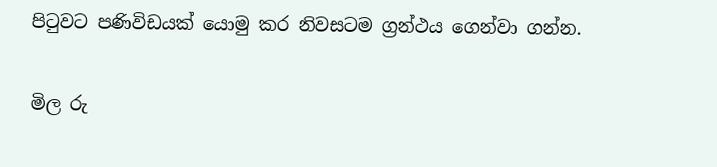පිටුවට පණිවිඩයක් යොමු කර නිවසටම ග්‍රන්ථය ගෙන්වා ගන්න.

මිල රු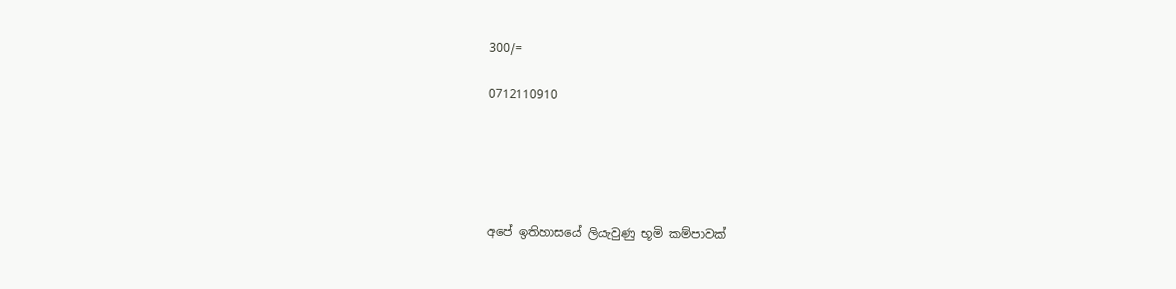300/=

0712110910





අපේ ඉතිහාසයේ ලියැවුණු භූමි කම්පාවක්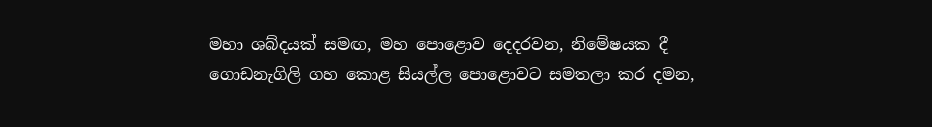මහා ශබ්දයක් සමඟ, මහ පොළොව දෙදරවන, නිමේෂයක දී ගොඩනැගිලි ගහ කොළ සියල්ල පොළොවට සමතලා කර දමන,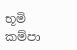භූමි කම්පා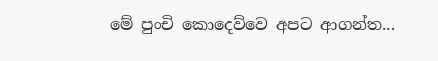මේ පුංචි කොදෙව්වෙ අපට ආගන්ත...